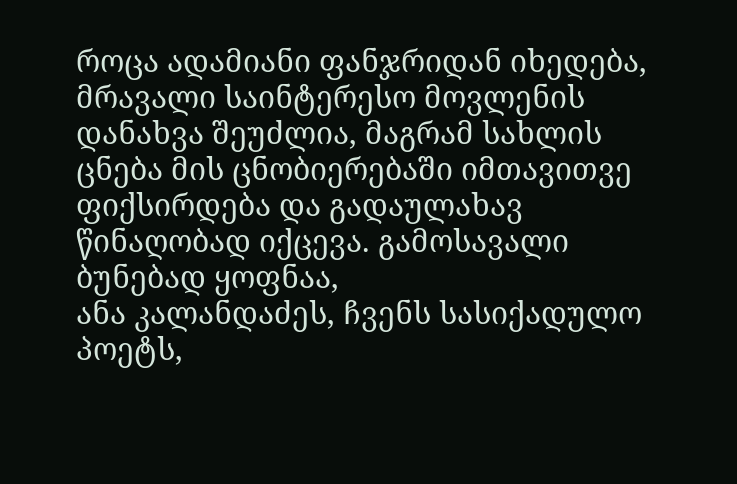როცა ადამიანი ფანჯრიდან იხედება, მრავალი საინტერესო მოვლენის დანახვა შეუძლია, მაგრამ სახლის ცნება მის ცნობიერებაში იმთავითვე ფიქსირდება და გადაულახავ წინაღობად იქცევა. გამოსავალი ბუნებად ყოფნაა,
ანა კალანდაძეს, ჩვენს სასიქადულო პოეტს,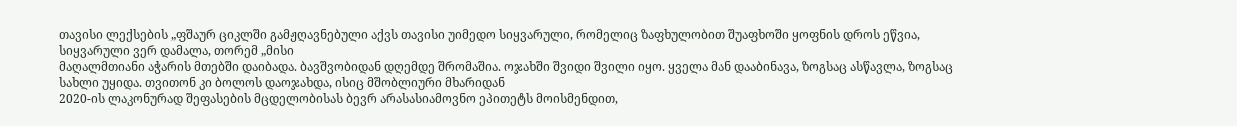თავისი ლექსების „ფშაურ ციკლში გამჟღავნებული აქვს თავისი უიმედო სიყვარული, რომელიც ზაფხულობით შუაფხოში ყოფნის დროს ეწვია, სიყვარული ვერ დამალა, თორემ „მისი
მაღალმთიანი აჭარის მთებში დაიბადა. ბავშვობიდან დღემდე შრომაშია. ოჯახში შვიდი შვილი იყო. ყველა მან დააბინავა, ზოგსაც ასწავლა, ზოგსაც სახლი უყიდა. თვითონ კი ბოლოს დაოჯახდა, ისიც მშობლიური მხარიდან
2020-ის ლაკონურად შეფასების მცდელობისას ბევრ არასასიამოვნო ეპითეტს მოისმენდით,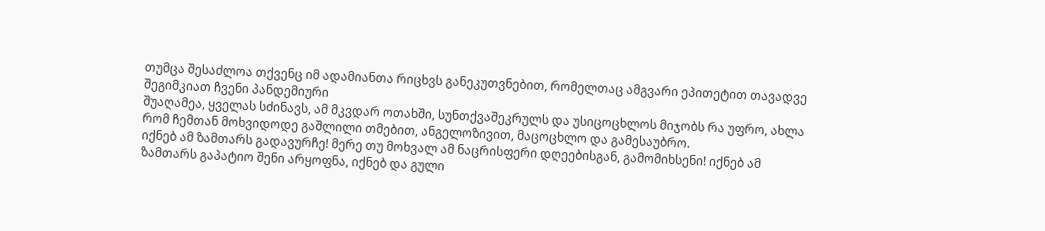თუმცა შესაძლოა თქვენც იმ ადამიანთა რიცხვს განეკუთვნებით, რომელთაც ამგვარი ეპითეტით თავადვე შეგიმკიათ ჩვენი პანდემიური
შუაღამეა, ყველას სძინავს, ამ მკვდარ ოთახში, სუნთქვაშეკრულს და უსიცოცხლოს მიჯობს რა უფრო, ახლა რომ ჩემთან მოხვიდოდე გაშლილი თმებით, ანგელოზივით, მაცოცხლო და გამესაუბრო.
იქნებ ამ ზამთარს გადავურჩე! მერე თუ მოხვალ ამ ნაცრისფერი დღეებისგან, გამომიხსენი! იქნებ ამ ზამთარს გაპატიო შენი არყოფნა, იქნებ და გული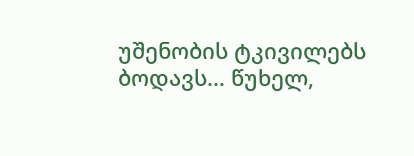უშენობის ტკივილებს ბოდავს... წუხელ,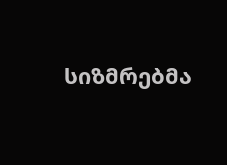სიზმრებმა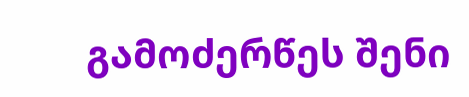გამოძერწეს შენი